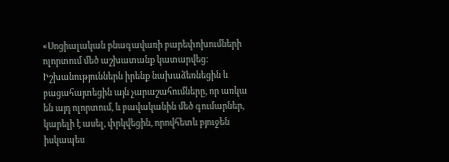«Սոցիալական բնագավառի բարեփոխումների ոլորտում մեծ աշխատանք կատարվեց: Իշխանություններն իրենք նախաձեռնեցին և բացահայտեցին այն չարաշահումները, որ առկա են այդ ոլորտում, և բավականին մեծ գումարներ, կարելի է ասել, փրկվեցին, որովհետև բյուջեն իսկապես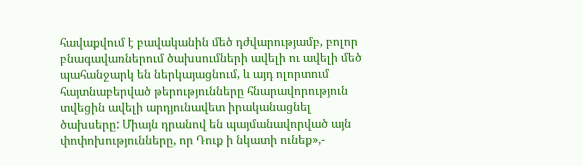հավաքվում է բավականին մեծ դժվարությամբ, բոլոր բնագավառներում ծախսումների ավելի ու ավելի մեծ պահանջարկ են ներկայացնում, և այդ ոլորտում հայտնաբերված թերությունները հնարավորություն տվեցին ավելի արդյունավետ իրականացնել ծախսերը: Միայն դրանով են պայմանավորված այն փոփոխությունները, որ Դուք ի նկատի ունեք»,-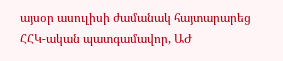այսօր ասուլիսի ժամանակ հայտարարեց ՀՀԿ-ական պատգամավոր, ԱԺ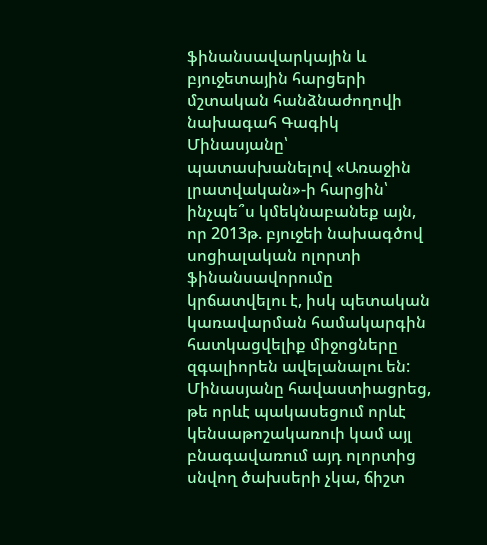ֆինանսավարկային և բյուջետային հարցերի մշտական հանձնաժողովի նախագահ Գագիկ Մինասյանը՝ պատասխանելով «Առաջին լրատվական»-ի հարցին՝ ինչպե՞ս կմեկնաբանեք այն, որ 2013թ. բյուջեի նախագծով սոցիալական ոլորտի ֆինանսավորումը կրճատվելու է, իսկ պետական կառավարման համակարգին հատկացվելիք միջոցները զգալիորեն ավելանալու են:
Մինասյանը հավաստիացրեց, թե որևէ պակասեցում որևէ կենսաթոշակառուի կամ այլ բնագավառում այդ ոլորտից սնվող ծախսերի չկա, ճիշտ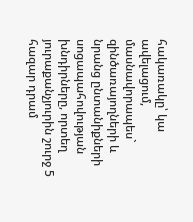հակառակը՝ կա ավելացում, մասնավորապես` զինծառայողների և նրանց ընտանիքների սոցապահովության խնդիրները, որտեղ յուրաքանչյուրին շուրջ 5 հազար դրամ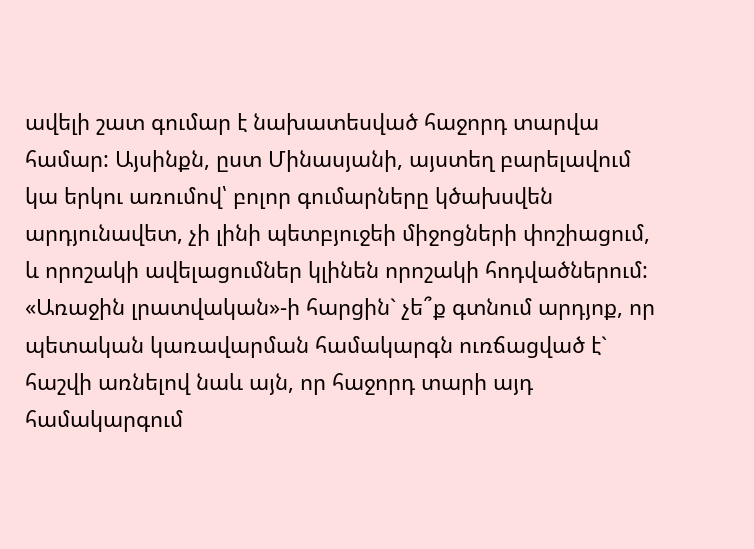ավելի շատ գումար է նախատեսված հաջորդ տարվա համար: Այսինքն, ըստ Մինասյանի, այստեղ բարելավում կա երկու առումով՝ բոլոր գումարները կծախսվեն արդյունավետ, չի լինի պետբյուջեի միջոցների փոշիացում, և որոշակի ավելացումներ կլինեն որոշակի հոդվածներում:
«Առաջին լրատվական»-ի հարցին` չե՞ք գտնում արդյոք, որ պետական կառավարման համակարգն ուռճացված է` հաշվի առնելով նաև այն, որ հաջորդ տարի այդ համակարգում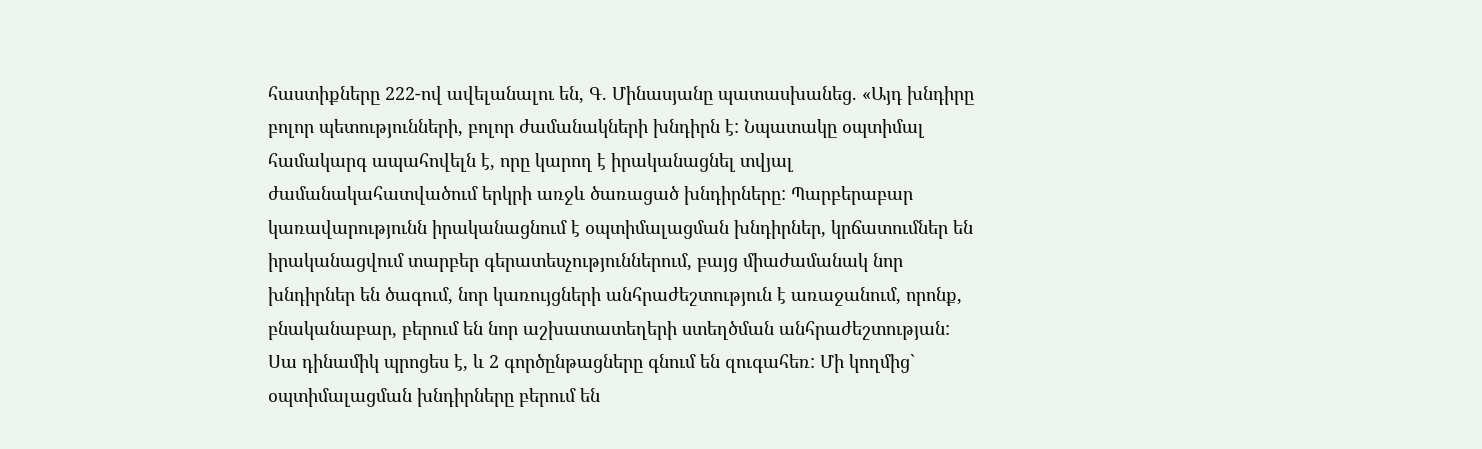հաստիքները 222-ով ավելանալու են, Գ. Մինասյանը պատասխանեց. «Այդ խնդիրը բոլոր պետությունների, բոլոր ժամանակների խնդիրն է: Նպատակը օպտիմալ համակարգ ապահովելն է, որը կարող է իրականացնել տվյալ ժամանակահատվածում երկրի առջև ծառացած խնդիրները: Պարբերաբար կառավարությունն իրականացնում է օպտիմալացման խնդիրներ, կրճատումներ են իրականացվում տարբեր գերատեսչություններում, բայց միաժամանակ նոր խնդիրներ են ծագում, նոր կառույցների անհրաժեշտություն է առաջանում, որոնք, բնականաբար, բերում են նոր աշխատատեղերի ստեղծման անհրաժեշտության:
Սա դինամիկ պրոցես է, և 2 գործընթացները գնում են զուգահեռ: Մի կողմից` օպտիմալացման խնդիրները բերում են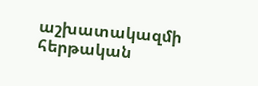աշխատակազմի հերթական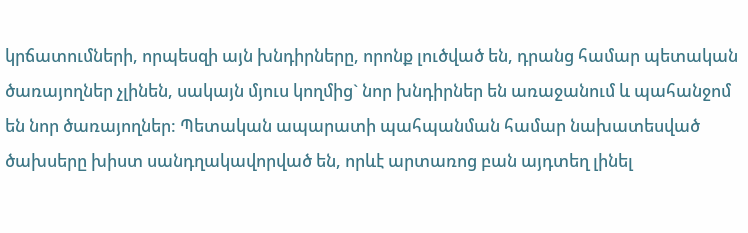կրճատումների, որպեսզի այն խնդիրները, որոնք լուծված են, դրանց համար պետական ծառայողներ չլինեն, սակայն մյուս կողմից` նոր խնդիրներ են առաջանում և պահանջոմ են նոր ծառայողներ: Պետական ապարատի պահպանման համար նախատեսված ծախսերը խիստ սանդղակավորված են, որևէ արտառոց բան այդտեղ լինել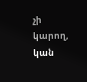չի կարող, կան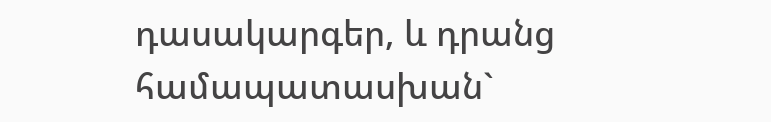դասակարգեր, և դրանց համապատասխան`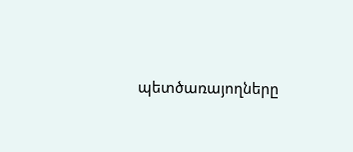պետծառայողները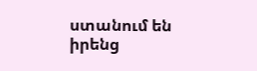ստանում են իրենց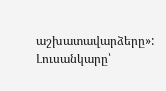աշխատավարձերը»:
Լուսանկարը՝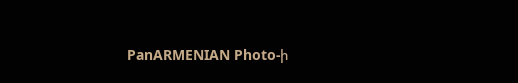PanARMENIAN Photo-ի